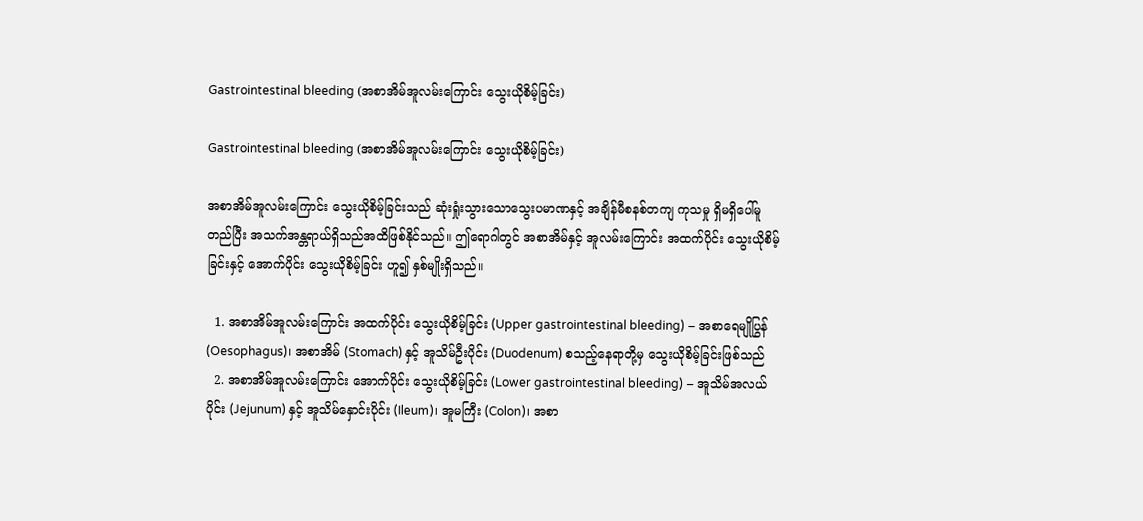Gastrointestinal bleeding (အစာအိမ်အူလမ်းကြောင်း သွေးယိုစိမ့်ခြင်း)

Gastrointestinal bleeding (အစာအိမ်အူလမ်းကြောင်း သွေးယိုစိမ့်ခြင်း)

အစာအိမ်အူလမ်းကြောင်း သွေးယိုစိမ့်ခြင်းသည် ဆုံးရှုံးသွားသောသွေးပမာဏနှင့် အချိန်မီစနစ်တကျ ကုသမှု ရှိမရှိပေါ်မူတည်ပြီး အသက်အန္တရာယ်ရှိသည်အထိဖြစ်နိုင်သည်။ ဤရောဂါတွင် အစာအိမ်နှင့် အူလမ်းကြောင်း အထက်ပိုင်း သွေးယိုစိမ့်ခြင်းနှင့် အောက်ပိုင်း သွေးယိုစိမ့်ခြင်း ဟူ၍ နှစ်မျိုးရှိသည်။

  1. အစာအိမ်အူလမ်းကြောင်း အထက်ပိုင်း သွေးယိုစိမ့်ခြင်း (Upper gastrointestinal bleeding) – အစာရေမျိုပြွန် (Oesophagus)၊ အစာအိမ် (Stomach) နှင့် အူသိမ်ဦးပိုင်း (Duodenum) စသည့်နေရာတို့မှ သွေးယိုစိမ့်ခြင်းဖြစ်သည်
  2. အစာအိမ်အူလမ်းကြောင်း အောက်ပိုင်း သွေးယိုစိမ့်ခြင်း (Lower gastrointestinal bleeding) – အူသိမ်အလယ်ပိုင်း (Jejunum) နှင့် အူသိမ်နှောင်းပိုင်း (Ileum)၊ အူမကြီး (Colon)၊ အစာ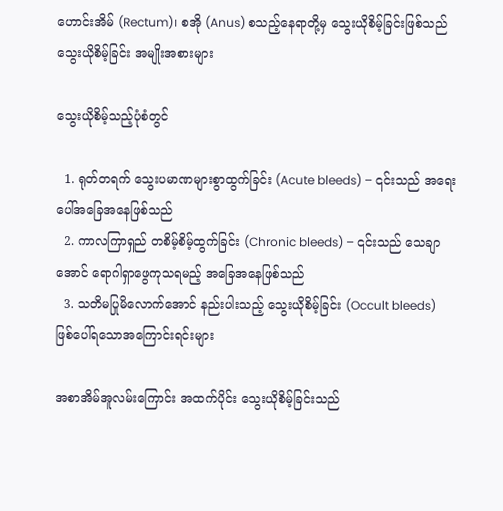ဟောင်းအိမ် (Rectum)၊ စအို (Anus) စသည့်နေရာတို့မှ သွေးယိုစိမ့်ခြင်းဖြစ်သည်
သွေးယိုစိမ့်ခြင်း အမျိုးအစားများ

သွေးယိုစိမ့်သည့်ပုံစံတွင်

  1. ရုတ်တရက် သွေးပမာဏများစွာထွက်ခြင်း (Acute bleeds) – ၎င်းသည် အရေးပေါ်အခြေအနေဖြစ်သည်
  2. ကာလကြာရှည် တစိမ့်စိမ့်ထွက်ခြင်း (Chronic bleeds) – ၎င်းသည် သေချာအောင် ရောဂါရှာဖွေကုသရမည့် အခြေအနေဖြစ်သည်
  3. သတိမပြုမိလောက်အောင် နည်းပါးသည့် သွေးယိုစိမ့်ခြင်း (Occult bleeds)
ဖြစ်ပေါ်ရသောအကြောင်းရင်းများ

အစာအိမ်အူလမ်းကြောင်း အထက်ပိုင်း သွေးယိုစိမ့်ခြင်းသည်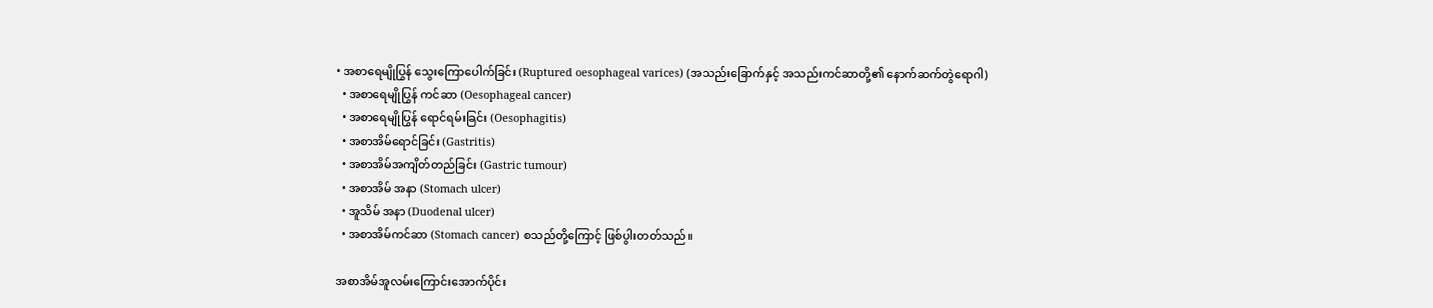• အစာရေမျိုပြွန် သွေးကြောပေါက်ခြင်း (Ruptured oesophageal varices) (အသည်းခြောက်နှင့် အသည်းကင်ဆာတို့၏ နောက်ဆက်တွဲရောဂါ)
  • အစာရေမျိုပြွန် ကင်ဆာ (Oesophageal cancer)
  • အစာရေမျိုပြွန် ရောင်ရမ်းခြင်း (Oesophagitis)
  • အစာအိမ်ရောင်ခြင်း (Gastritis)
  • အစာအိမ်အကျိတ်တည်ခြင်း (Gastric tumour)
  • အစာအိမ် အနာ (Stomach ulcer)
  • အူသိမ် အနာ (Duodenal ulcer)
  • အစာအိမ်ကင်ဆာ (Stomach cancer) စသည်တို့ကြောင့် ဖြစ်ပွါးတတ်သည်။

အစာအိမ်အူလမ်းကြောင်းအောက်ပိုင်း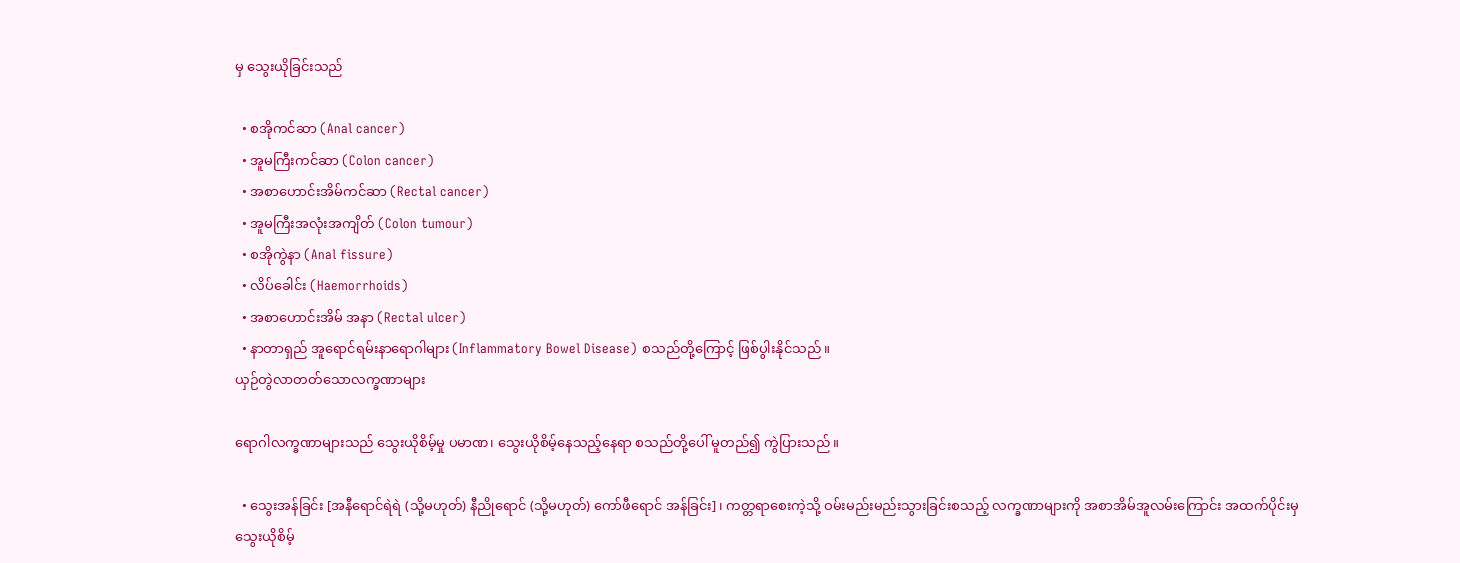မှ သွေးယိုခြင်းသည်

  • စအိုကင်ဆာ (Anal cancer)
  • အူမကြီးကင်ဆာ (Colon cancer)
  • အစာဟောင်းအိမ်ကင်ဆာ (Rectal cancer)
  • အူမကြီးအလုံးအကျိတ် (Colon tumour)
  • စအိုကွဲနာ (Anal fissure)
  • လိပ်ခေါင်း (Haemorrhoids)
  • အစာဟောင်းအိမ် အနာ (Rectal ulcer)
  • နာတာရှည် အူရောင်ရမ်းနာရောဂါများ (Inflammatory Bowel Disease) စသည်တို့ကြောင့် ဖြစ်ပွါးနိုင်သည်။
ယှဉ်တွဲလာတတ်သောလက္ခဏာများ

ရောဂါလက္ခဏာများသည် သွေးယိုစိမ့်မှု ပမာဏ၊ သွေးယိုစိမ့်နေသည့်နေရာ စသည်တို့ပေါ် မူတည်၍ ကွဲပြားသည်။

  • သွေးအန်ခြင်း [အနီရောင်ရဲရဲ (သို့မဟုတ်) နီညိုရောင် (သို့မဟုတ်) ကော်ဖီရောင် အန်ခြင်း]၊ ကတ္တရာစေးကဲ့သို့ ဝမ်းမည်းမည်းသွားခြင်းစသည့် လက္ခဏာများကို အစာအိမ်အူလမ်းကြောင်း အထက်ပိုင်းမှ သွေးယိုစိမ့်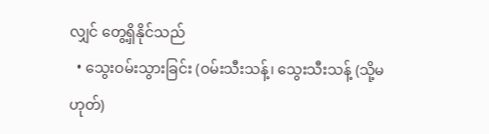လျှင် တွေ့ရှိနိုင်သည်
  • သွေးဝမ်းသွားခြင်း (ဝမ်းသီးသန့်၊ သွေးသီးသန့် (သို့မဟုတ်)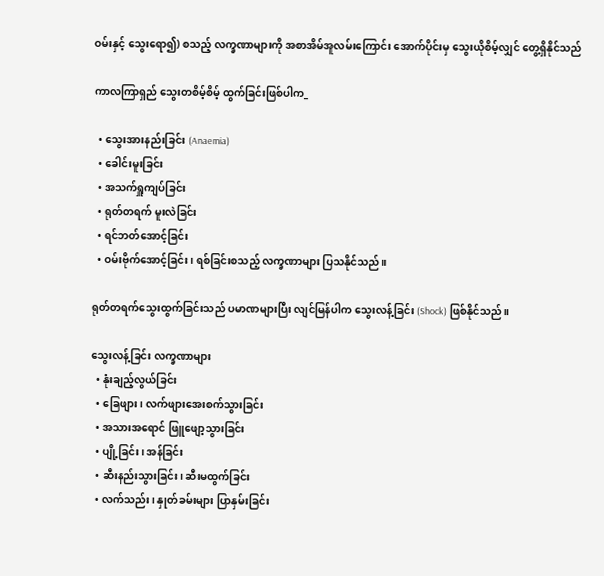ဝမ်းနှင့် သွေးရော၍) စသည့် လက္ခဏာများကို အစာအိမ်အူလမ်းကြောင်း အောက်ပိုင်းမှ သွေးယိုစိမ့်လျှင် တွေ့ရှိနိုင်သည်

ကာလကြာရှည် သွေးတစိမ့်စိမ့် ထွက်ခြင်းဖြစ်ပါက_

  • သွေးအားနည်းခြင်း (Anaemia)
  • ခေါင်းမူးခြင်း
  • အသက်ရှူကျပ်ခြင်း
  • ရုတ်တရက် မူးလဲခြင်း
  • ရင်ဘတ်အောင့်ခြင်း
  • ဝမ်းဗိုက်အောင့်ခြင်း၊ ရစ်ခြင်းစသည့် လက္ခဏာများ ပြသနိုင်သည်။

ရုတ်တရက်သွေးထွက်ခြင်းသည် ပမာဏများပြီး လျင်မြန်ပါက သွေးလန့်ခြင်း (Shock) ဖြစ်နိုင်သည်။

သွေးလန့်ခြင်း လက္ခဏာများ
  • နုံးချည့်လွယ်ခြင်း
  • ခြေဖျား၊ လက်ဖျားအေးစက်သွားခြင်း
  • အသားအရောင် ဖြူဖျော့သွားခြင်း
  • ပျို့ခြင်း၊ အန်ခြင်း
  • ဆီးနည်းသွားခြင်း၊ ဆီးမထွက်ခြင်း
  • လက်သည်း၊ နှုတ်ခမ်းများ ပြာနှမ်းခြင်း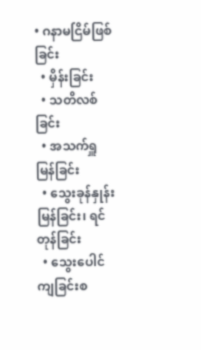• ဂနာမငြိမ်ဖြစ်ခြင်း
  • မှိန်းခြင်း
  • သတိလစ်ခြင်း
  • အသက်ရှူမြန်ခြင်း
  • သွေးခုန်နှုန်းမြန်ခြင်း၊ ရင်တုန်ခြင်း
  • သွေးပေါင်ကျခြင်းစ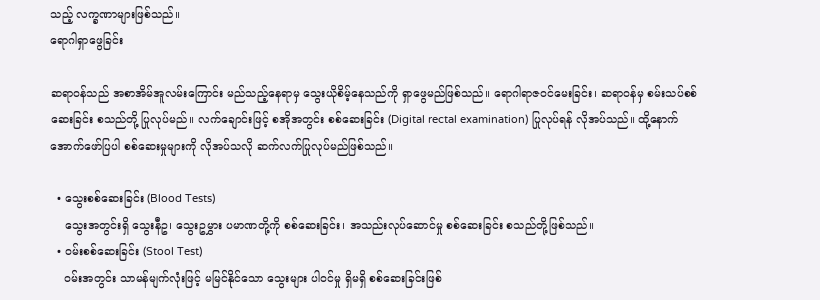သည့် လက္ခဏာများဖြစ်သည်။
ရောဂါရှာဖွေခြင်း

ဆရာဝန်သည် အစာအိမ်အူလမ်းကြောင်း မည်သည့်နေရာမှ သွေးယိုစိမ့်နေသည်ကို ရှာဖွေမည်ဖြစ်သည်။ ရောဂါရာဇဝင်မေးခြင်း၊ ဆရာဝန်မှ စမ်းသပ်စစ်ဆေးခြင်း စသည်တို့ ပြုလုပ်မည်။ လက်ချောင်းဖြင့် စအိုအတွင်း စစ်ဆေးခြင်း (Digital rectal examination) ပြုလုပ်ရန် လိုအပ်သည်။ ထို့နောက် အောက်ဖော်ပြပါ စစ်ဆေးမှုများကို လိုအပ်သလို ဆက်လက်ပြုလုပ်မည်ဖြစ်သည်။

  • သွေးစစ်ဆေးခြင်း (Blood Tests)
    သွေးအတွင်းရှိ သွေးနီဥ၊ သွေးဥမွှား ပမာဏတို့ကို စစ်ဆေးခြင်း၊ အသည်းလုပ်ဆောင်မှု စစ်ဆေးခြင်း စသည်တို့ဖြစ်သည်။
  • ဝမ်းစစ်ဆေးခြင်း (Stool Test)
    ဝမ်းအတွင်း သာမန်မျက်လုံးဖြင့် မမြင်နိုင်သော သွေးများ ပါဝင်မှု ရှိမရှိ စစ်ဆေးခြင်းဖြစ်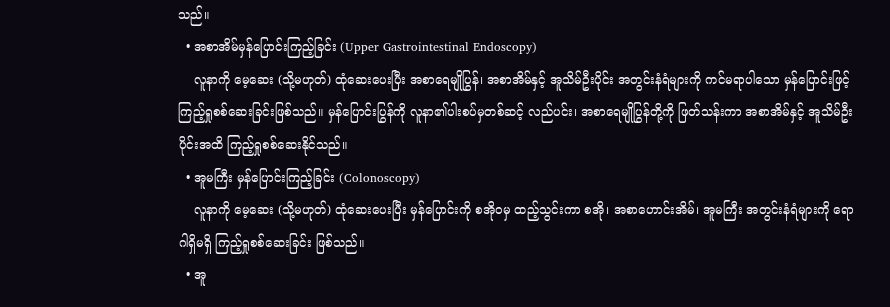သည်။
  • အစာအိမ်မှန်ပြောင်းကြည့်ခြင်း (Upper Gastrointestinal Endoscopy)
    လူနာကို မေ့ဆေး (သို့မဟုတ်) ထုံဆေးပေးပြီး အစာရေမျိုပြွန်၊ အစာအိမ်နှင့် အူသိမ်ဦးပိုင်း အတွင်းနံရံများကို ကင်မရာပါသော မှန်ပြောင်းဖြင့် ကြည့်ရှုစစ်ဆေးခြင်းဖြစ်သည်။ မှန်ပြောင်းပြွန်ကို လူနာ၏ပါးစပ်မှတစ်ဆင့် လည်ပင်း၊ အစာရေမျိုပြွန်တို့ကို ဖြတ်သန်းကာ အစာအိမ်နှင့် အူသိမ်ဦးပိုင်းအထိ ကြည့်ရှုစစ်ဆေးနိုင်သည်။
  • အူမကြီး မှန်ပြောင်းကြည့်ခြင်း (Colonoscopy)
    လူနာကို မေ့ဆေး (သို့မဟုတ်) ထုံဆေးပေးပြီး မှန်ပြောင်းကို စအိုဝမှ ထည့်သွင်းကာ စအို၊ အစာဟောင်းအိမ်၊ အူမကြီး အတွင်းနံရံများကို ရောဂါရှိမရှိ ကြည့်ရှုစစ်ဆေးခြင်း ဖြစ်သည်။
  • အူ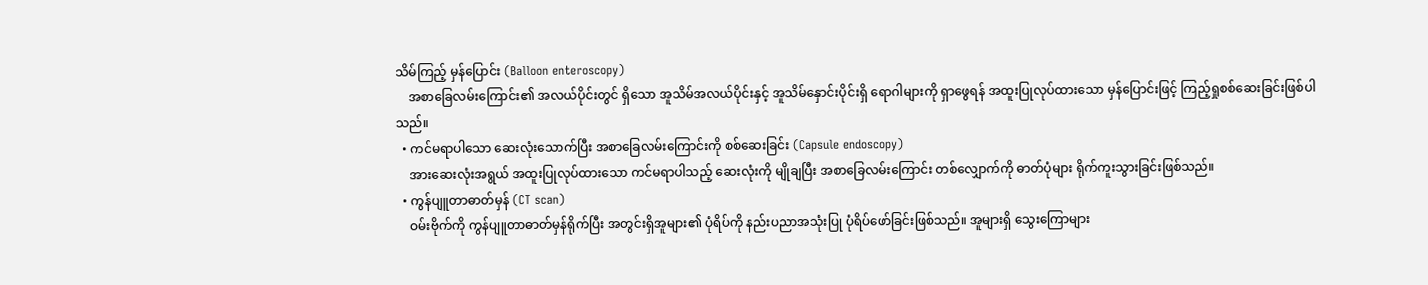သိမ်ကြည့် မှန်ပြောင်း (Balloon enteroscopy)
    အစာခြေလမ်းကြောင်း၏ အလယ်ပိုင်းတွင် ရှိသော အူသိမ်အလယ်ပိုင်းနှင့် အူသိမ်နှောင်းပိုင်းရှိ ရောဂါများကို ရှာဖွေရန် အထူးပြုလုပ်ထားသော မှန်ပြောင်းဖြင့် ကြည့်ရှုစစ်ဆေးခြင်းဖြစ်ပါသည်။
  • ကင်မရာပါသော ဆေးလုံးသောက်ပြီး အစာခြေလမ်းကြောင်းကို စစ်ဆေးခြင်း (Capsule endoscopy)
    အားဆေးလုံးအရွယ် အထူးပြုလုပ်ထားသော ကင်မရာပါသည့် ဆေးလုံးကို မျိုချပြီး အစာခြေလမ်းကြောင်း တစ်လျှောက်ကို ဓာတ်ပုံများ ရိုက်ကူးသွားခြင်းဖြစ်သည်။
  • ကွန်ပျူတာဓာတ်မှန် (CT scan)
    ဝမ်းဗိုက်ကို ကွန်ပျူတာဓာတ်မှန်ရိုက်ပြီး အတွင်းရှိအူများ၏ ပုံရိပ်ကို နည်းပညာအသုံးပြု ပုံရိပ်ဖော်ခြင်းဖြစ်သည်။ အူများရှိ သွေးကြောများ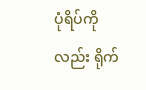ပုံရိပ်ကိုလည်း ရိုက်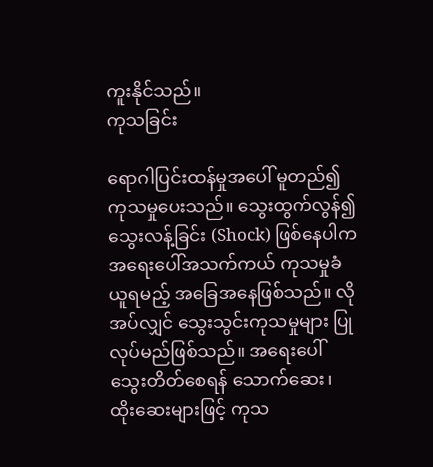ကူးနိုင်သည်။
ကုသခြင်း

ရောဂါပြင်းထန်မှုအပေါ် မူတည်၍ ကုသမှုပေးသည်။ သွေးထွက်လွန်၍ သွေးလန့်ခြင်း (Shock) ဖြစ်နေပါက အရေးပေါ်အသက်ကယ် ကုသမှုခံယူရမည့် အခြေအနေဖြစ်သည်။ လိုအပ်လျှင် သွေးသွင်းကုသမှုများ ပြုလုပ်မည်ဖြစ်သည်။ အရေးပေါ် သွေးတိတ်စေရန် သောက်ဆေး၊ ထိုးဆေးများဖြင့် ကုသ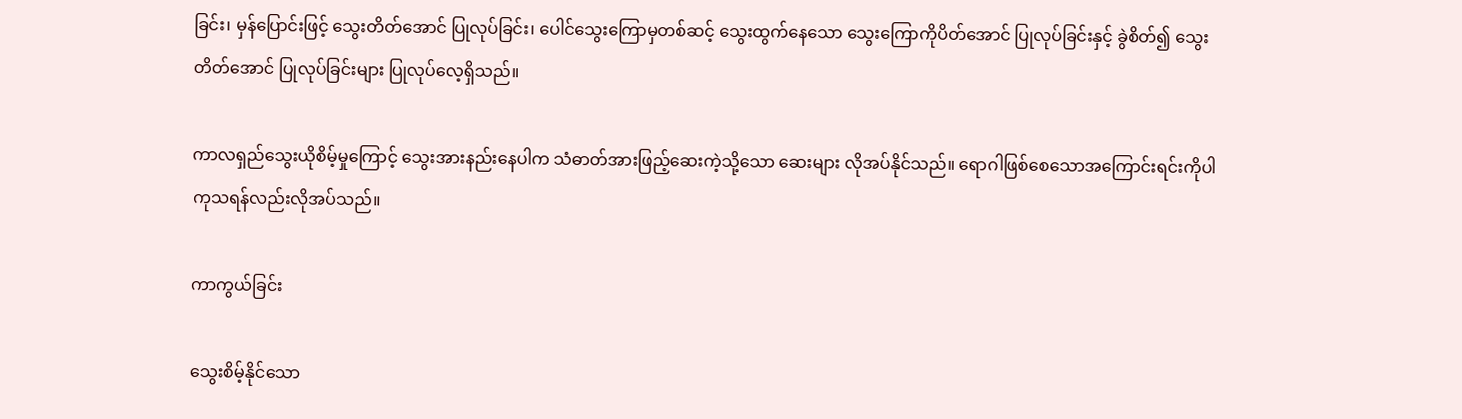ခြင်း၊ မှန်ပြောင်းဖြင့် သွေးတိတ်အောင် ပြုလုပ်ခြင်း၊ ပေါင်သွေးကြောမှတစ်ဆင့် သွေးထွက်နေသော သွေးကြောကိုပိတ်အောင် ပြုလုပ်ခြင်းနှင့် ခွဲစိတ်၍ သွေးတိတ်အောင် ပြုလုပ်ခြင်းများ ပြုလုပ်လေ့ရှိသည်။

ကာလရှည်သွေးယိုစိမ့်မှုကြောင့် သွေးအားနည်းနေပါက သံဓာတ်အားဖြည့်ဆေးကဲ့သို့သော ဆေးများ လိုအပ်နိုင်သည်။ ရောဂါဖြစ်စေသောအကြောင်းရင်းကိုပါ ကုသရန်လည်းလိုအပ်သည်။

ကာကွယ်ခြင်း

သွေးစိမ့်နိုင်သော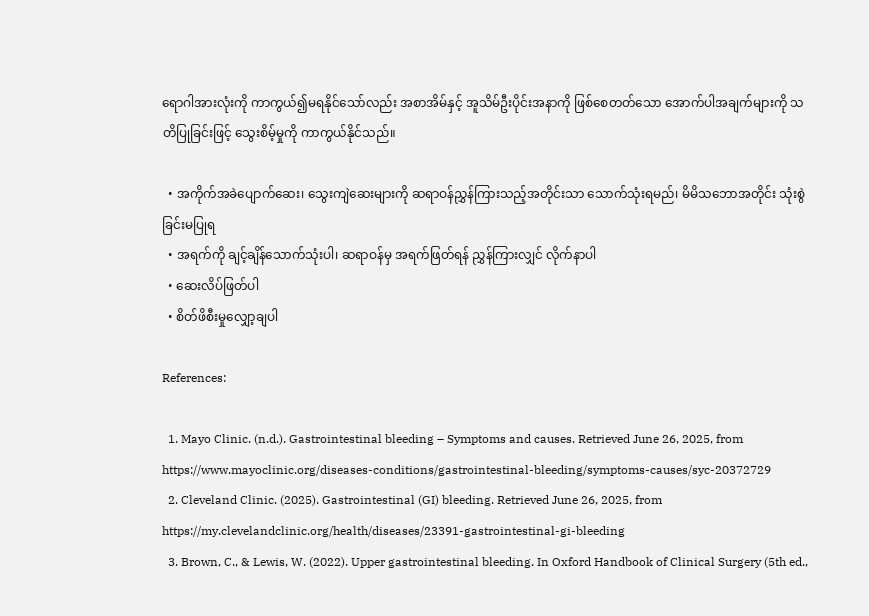ရောဂါအားလုံးကို ကာကွယ်၍မရနိုင်သော်လည်း အစာအိမ်နှင့် အူသိမ်ဦးပိုင်းအနာကို ဖြစ်စေတတ်သော အောက်ပါအချက်များကို သတိပြုခြင်းဖြင့် သွေးစိမ့်မှုကို ကာကွယ်နိုင်သည်။

  • အကိုက်အခဲပျောက်ဆေး၊ သွေးကျဲဆေးများကို ဆရာဝန်ညွှန်ကြားသည့်အတိုင်းသာ သောက်သုံးရမည်၊ မိမိသဘောအတိုင်း သုံးစွဲခြင်းမပြုရ
  • အရက်ကို ချင့်ချိန်သောက်သုံးပါ၊ ဆရာဝန်မှ အရက်ဖြတ်ရန် ညွှန်ကြားလျှင် လိုက်နာပါ
  • ဆေးလိပ်ဖြတ်ပါ
  • စိတ်ဖိစီးမှုလျှော့ချပါ

References:

  1. Mayo Clinic. (n.d.). Gastrointestinal bleeding – Symptoms and causes. Retrieved June 26, 2025, from https://www.mayoclinic.org/diseases-conditions/gastrointestinal-bleeding/symptoms-causes/syc-20372729
  2. Cleveland Clinic. (2025). Gastrointestinal (GI) bleeding. Retrieved June 26, 2025, from https://my.clevelandclinic.org/health/diseases/23391-gastrointestinal-gi-bleeding
  3. Brown, C., & Lewis, W. (2022). Upper gastrointestinal bleeding. In Oxford Handbook of Clinical Surgery (5th ed.,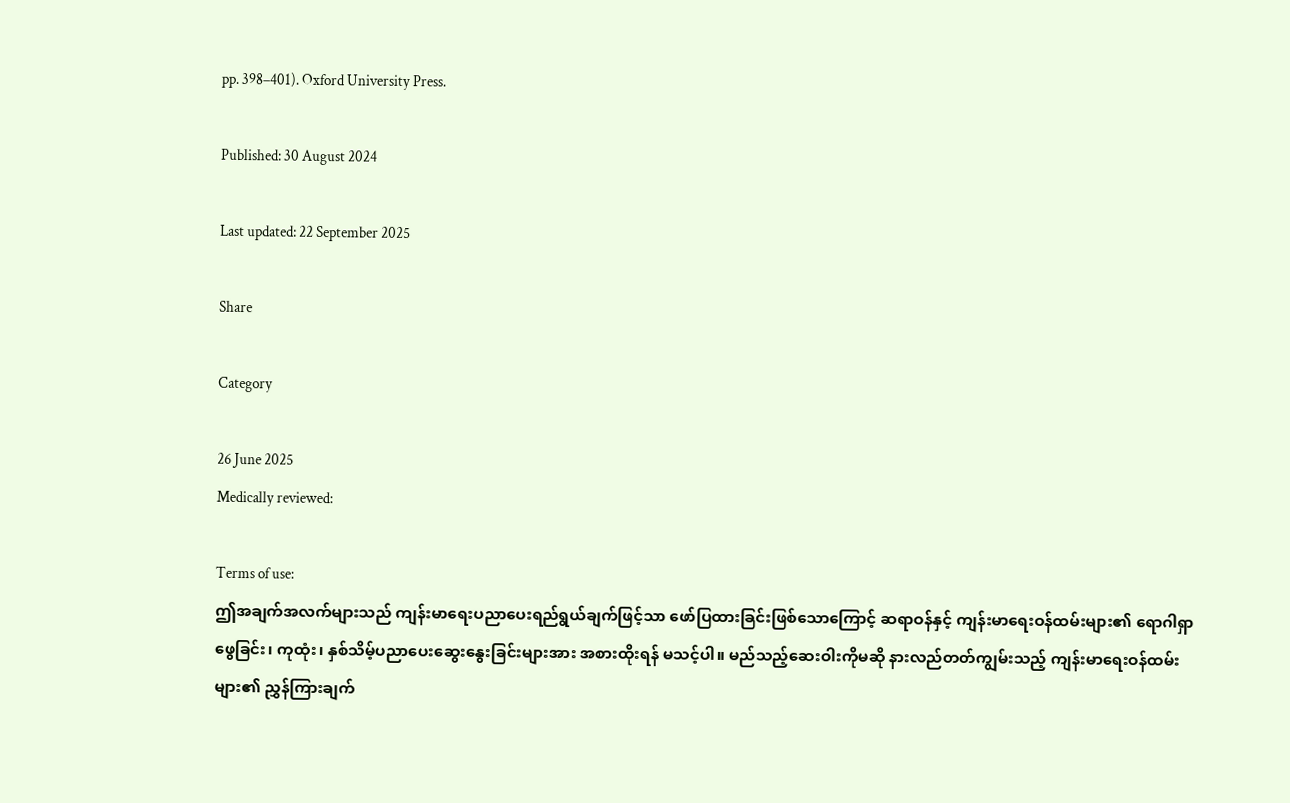pp. 398–401). Oxford University Press.

Published: 30 August 2024

Last updated: 22 September 2025

Share

Category

26 June 2025
Medically reviewed:

Terms of use:
ဤအချက်အလက်များသည် ကျန်းမာရေးပညာပေးရည်ရွယ်ချက်ဖြင့်သာ ဖော်ပြထားခြင်းဖြစ်သောကြောင့် ဆရာဝန်နှင့် ကျန်းမာရေးဝန်ထမ်းများ၏ ရောဂါရှာဖွေခြင်း၊ ကုထုံး၊ နှစ်သိမ့်ပညာပေးဆွေးနွေးခြင်းများအား အစားထိုးရန် မသင့်ပါ။ မည်သည့်ဆေးဝါးကိုမဆို နားလည်တတ်ကျွမ်းသည့် ကျန်းမာရေးဝန်ထမ်းများ၏ ညွှန်ကြားချက်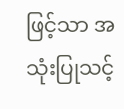ဖြင့်သာ အသုံးပြုသင့်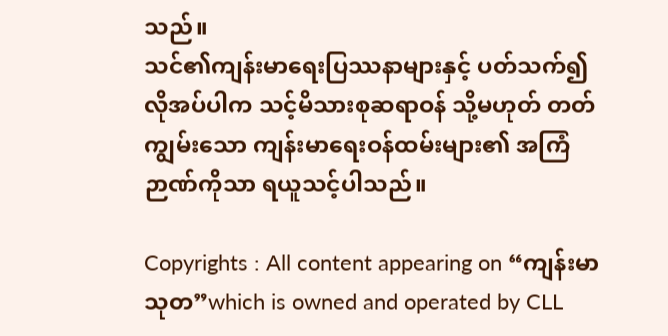သည်။
သင်၏ကျန်းမာရေးပြဿနာများနှင့် ပတ်သက်၍ လိုအပ်ပါက သင့်မိသားစုဆရာဝန် သို့မဟုတ် တတ်ကျွမ်းသော ကျန်းမာရေးဝန်ထမ်းများ၏ အကြံဉာဏ်ကိုသာ ရယူသင့်ပါသည်။

Copyrights : All content appearing on “ကျန်းမာသုတ”which is owned and operated by CLL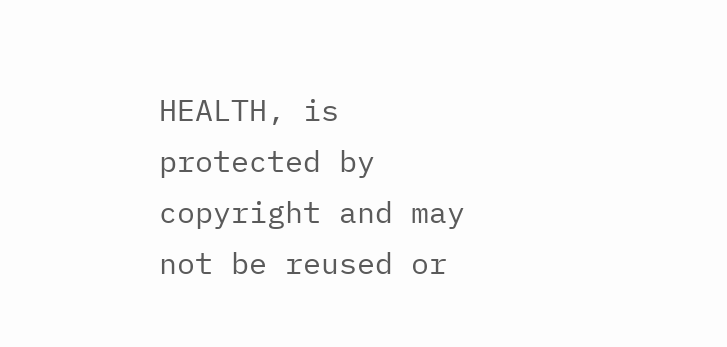HEALTH, is protected by copyright and may not be reused or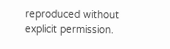reproduced without explicit permission.